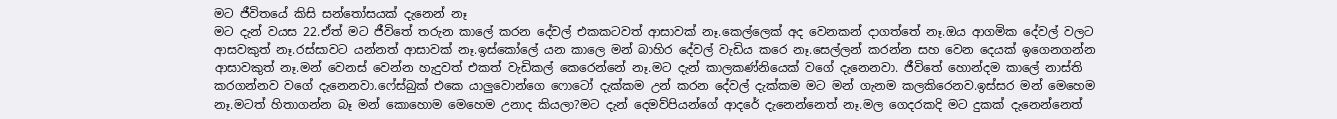මට ජීවිතයේ කිසි සන්තෝසයක් දැනෙන් නෑ
මට දැන් වයස 22.ඒත් මට ජීවිතේ තරුන කාලේ කරන දේවල් එකකටවත් ආසාවක් නෑ.කෙල්ලෙක් අද වෙනකන් දාගත්තේ නෑ.ඔය ආගමික දේවල් වලට ආසවකුත් නෑ.රස්සාවට යන්නත් ආසාවක් නෑ.ඉස්කෝලේ යන කාලෙ මන් බාහිර දේවල් වැඩිය කරෙ නෑ.සෙල්ලන් කරන්න සහ වෙන දෙයක් ඉගෙනගන්න ආසාවකුත් නෑ.මන් වෙනස් වෙන්න හැදුවත් එකත් වැඩිකල් කෙරෙන්නේ නෑ.මට දැන් කාලකණ්නියෙක් වගේ දැනෙනවා. ජීවිතේ හොන්දම කාලේ නාස්ති කරගන්නව වගේ දැනෙනවා.ෆේස්බුක් එකෙ යාලුවොන්ගෙ ෆොටෝ දැක්කම උන් කරන දේවල් දැක්කම මට මන් ගැනම කලකිරෙනව.ඉස්සර මන් මෙහෙම නෑ.මටත් හිතාගන්න බෑ මන් කොහොම මෙහෙම උනාද කියලා?මට දැන් දෙමව්පියන්ගේ ආදරේ දැනෙන්නෙත් නෑ.මල ගෙදරකදි මට දුකක් දැනෙන්නෙත්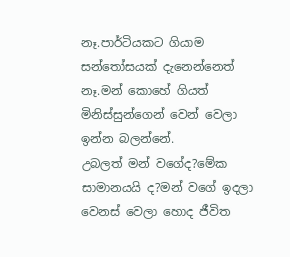නෑ.පාර්ටියකට ගියාම සන්තෝසයක් දැනෙන්නෙත් නෑ.මන් කොහේ ගියත් මිනිස්සුන්ගෙන් වෙන් වෙලා ඉන්න බලන්නේ.
උබලත් මන් වගේද?මේක සාමානයයි ද?මන් වගේ ඉදලා වෙනස් වෙලා හොද ජීවිත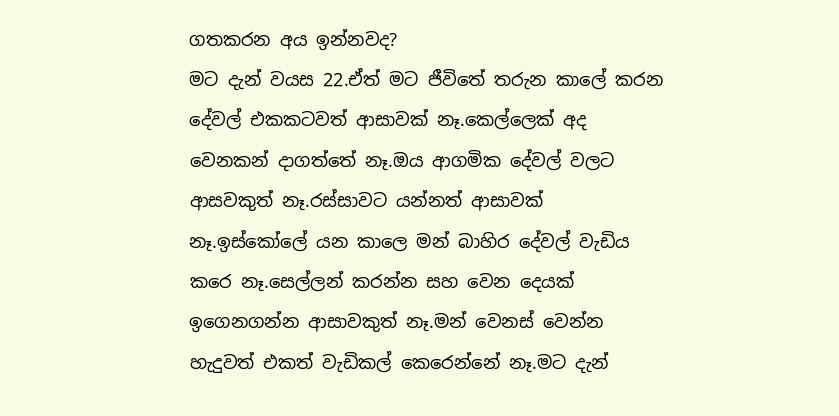ගතකරන අය ඉන්නවද?
මට දැන් වයස 22.ඒත් මට ජීවිතේ තරුන කාලේ කරන දේවල් එකකටවත් ආසාවක් නෑ.කෙල්ලෙක් අද වෙනකන් දාගත්තේ නෑ.ඔය ආගමික දේවල් වලට ආසවකුත් නෑ.රස්සාවට යන්නත් ආසාවක් නෑ.ඉස්කෝලේ යන කාලෙ මන් බාහිර දේවල් වැඩිය කරෙ නෑ.සෙල්ලන් කරන්න සහ වෙන දෙයක් ඉගෙනගන්න ආසාවකුත් නෑ.මන් වෙනස් වෙන්න හැදුවත් එකත් වැඩිකල් කෙරෙන්නේ නෑ.මට දැන්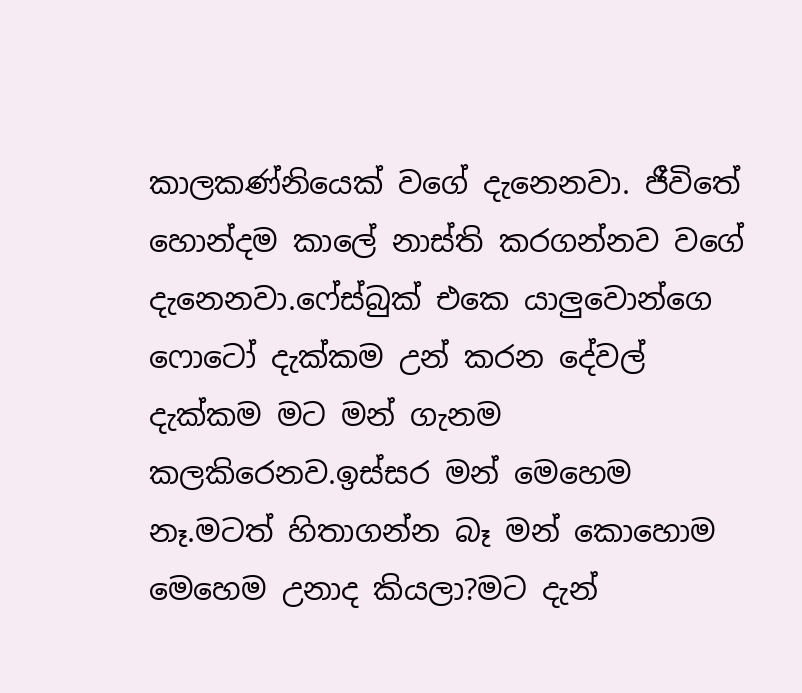කාලකණ්නියෙක් වගේ දැනෙනවා. ජීවිතේ හොන්දම කාලේ නාස්ති කරගන්නව වගේ දැනෙනවා.ෆේස්බුක් එකෙ යාලුවොන්ගෙ ෆොටෝ දැක්කම උන් කරන දේවල් දැක්කම මට මන් ගැනම කලකිරෙනව.ඉස්සර මන් මෙහෙම නෑ.මටත් හිතාගන්න බෑ මන් කොහොම මෙහෙම උනාද කියලා?මට දැන්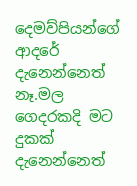දෙමව්පියන්ගේ ආදරේ දැනෙන්නෙත් නෑ.මල ගෙදරකදි මට දුකක් දැනෙන්නෙත්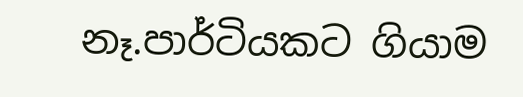නෑ.පාර්ටියකට ගියාම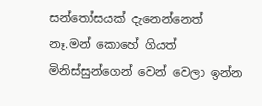සන්තෝසයක් දැනෙන්නෙත් නෑ.මන් කොහේ ගියත් මිනිස්සුන්ගෙන් වෙන් වෙලා ඉන්න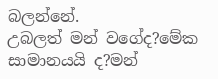බලන්නේ.
උබලත් මන් වගේද?මේක සාමානයයි ද?මන්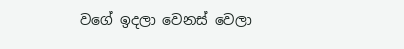වගේ ඉදලා වෙනස් වෙලා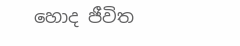හොද ජීවිත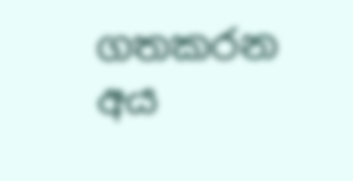ගතකරන අය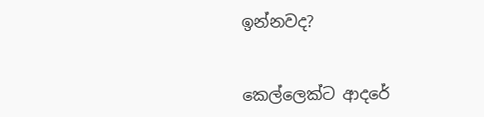ඉන්නවද?


කෙල්ලෙක්ට ආදරේ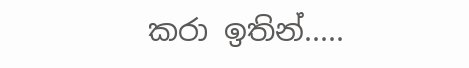කරා ඉතින්.....